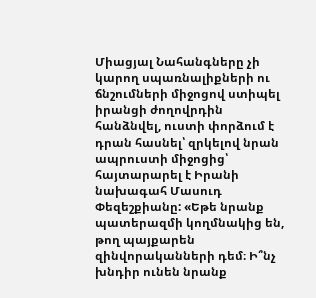Միացյալ Նահանգները չի կարող սպառնալիքների ու ճնշումների միջոցով ստիպել իրանցի ժողովրդին հանձնվել, ուստի փորձում է դրան հասնել՝ զրկելով նրան ապրուստի միջոցից՝ հայտարարել է Իրանի նախագահ Մասուդ Փեզեշքիանը: «Եթե նրանք պատերազմի կողմնակից են, թող պայքարեն զինվորականների դեմ։ Ի՞նչ խնդիր ունեն նրանք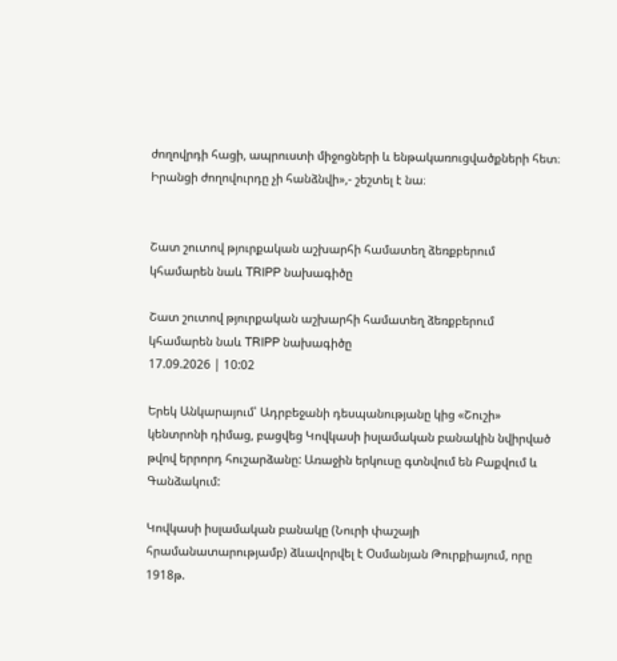ժողովրդի հացի, ապրուստի միջոցների և ենթակառուցվածքների հետ։ Իրանցի ժողովուրդը չի հանձնվի»,- շեշտել է նա։


Շատ շուտով թյուրքական աշխարհի համատեղ ձեռքբերում կհամարեն նաև TRIPP նախագիծը

Շատ շուտով թյուրքական աշխարհի համատեղ ձեռքբերում կհամարեն նաև TRIPP նախագիծը
17.09.2026 | 10:02

Երեկ Անկարայում՝ Ադրբեջանի դեսպանությանը կից «Շուշի» կենտրոնի դիմաց, բացվեց Կովկասի իսլամական բանակին նվիրված թվով երրորդ հուշարձանը: Առաջին երկուսը գտնվում են Բաքվում և Գանձակում:

Կովկասի իսլամական բանակը (Նուրի փաշայի հրամանատարությամբ) ձևավորվել է Օսմանյան Թուրքիայում, որը 1918թ.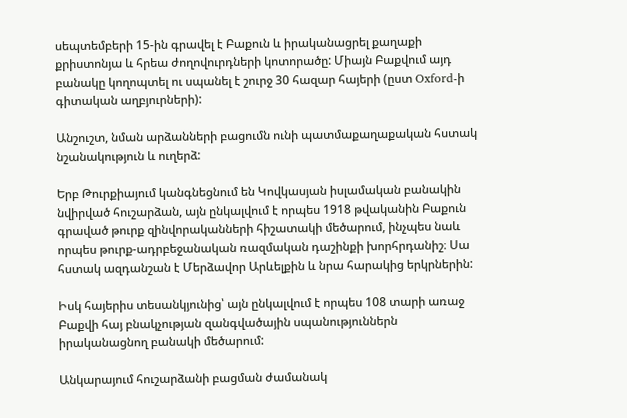սեպտեմբերի 15-ին գրավել է Բաքուն և իրականացրել քաղաքի քրիստոնյա և հրեա ժողովուրդների կոտորածը: Միայն Բաքվում այդ բանակը կողոպտել ու սպանել է շուրջ 30 հազար հայերի (ըստ Oxford-ի գիտական աղբյուրների):

Անշուշտ, նման արձանների բացումն ունի պատմաքաղաքական հստակ նշանակություն և ուղերձ:

Երբ Թուրքիայում կանգնեցնում են Կովկասյան իսլամական բանակին նվիրված հուշարձան, այն ընկալվում է որպես 1918 թվականին Բաքուն գրաված թուրք զինվորականների հիշատակի մեծարում, ինչպես նաև որպես թուրք-ադրբեջանական ռազմական դաշինքի խորհրդանիշ։ Սա հստակ ազդանշան է Մերձավոր Արևելքին և նրա հարակից երկրներին:

Իսկ հայերիս տեսանկյունից՝ այն ընկալվում է որպես 108 տարի առաջ Բաքվի հայ բնակչության զանգվածային սպանություններն իրականացնող բանակի մեծարում:

Անկարայում հուշարձանի բացման ժամանակ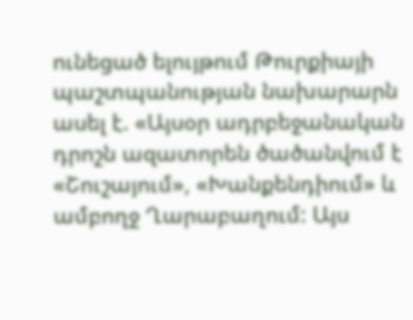ունեցած ելույթում Թուրքիայի պաշտպանության նախարարն ասել է. «Այսօր ադրբեջանական դրոշն ազատորեն ծածանվում է «Շուշայում», «Խանքենդիում» և ամբողջ Ղարաբաղում: Այս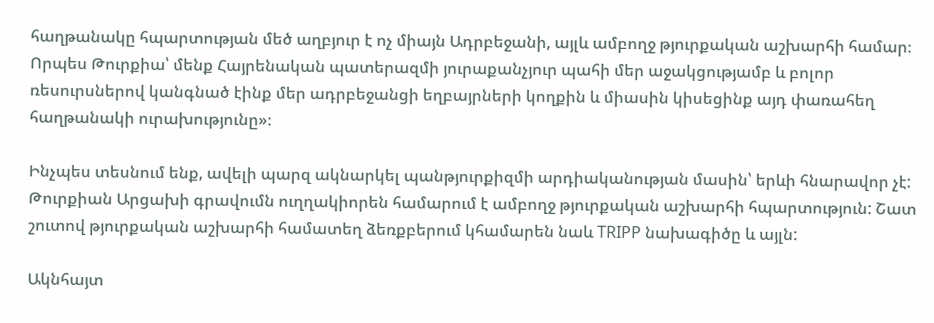հաղթանակը հպարտության մեծ աղբյուր է ոչ միայն Ադրբեջանի, այլև ամբողջ թյուրքական աշխարհի համար։ Որպես Թուրքիա՝ մենք Հայրենական պատերազմի յուրաքանչյուր պահի մեր աջակցությամբ և բոլոր ռեսուրսներով կանգնած էինք մեր ադրբեջանցի եղբայրների կողքին և միասին կիսեցինք այդ փառահեղ հաղթանակի ուրախությունը»։

Ինչպես տեսնում ենք, ավելի պարզ ակնարկել պանթյուրքիզմի արդիականության մասին՝ երևի հնարավոր չէ: Թուրքիան Արցախի գրավումն ուղղակիորեն համարում է ամբողջ թյուրքական աշխարհի հպարտություն: Շատ շուտով թյուրքական աշխարհի համատեղ ձեռքբերում կհամարեն նաև TRIPP նախագիծը և այլն:

Ակնհայտ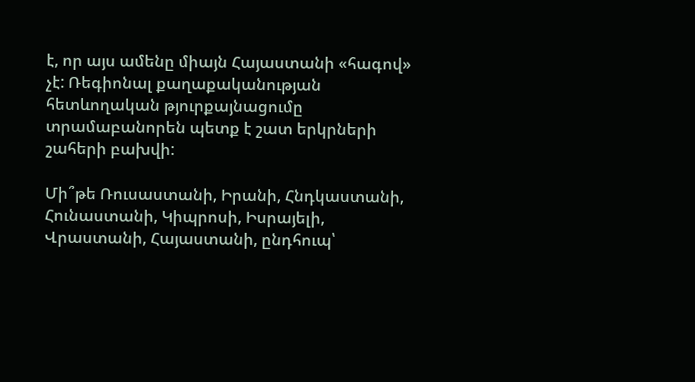է, որ այս ամենը միայն Հայաստանի «հագով» չէ: Ռեգիոնալ քաղաքականության հետևողական թյուրքայնացումը տրամաբանորեն պետք է շատ երկրների շահերի բախվի:

Մի՞թե Ռուսաստանի, Իրանի, Հնդկաստանի, Հունաստանի, Կիպրոսի, Իսրայելի, Վրաստանի, Հայաստանի, ընդհուպ՝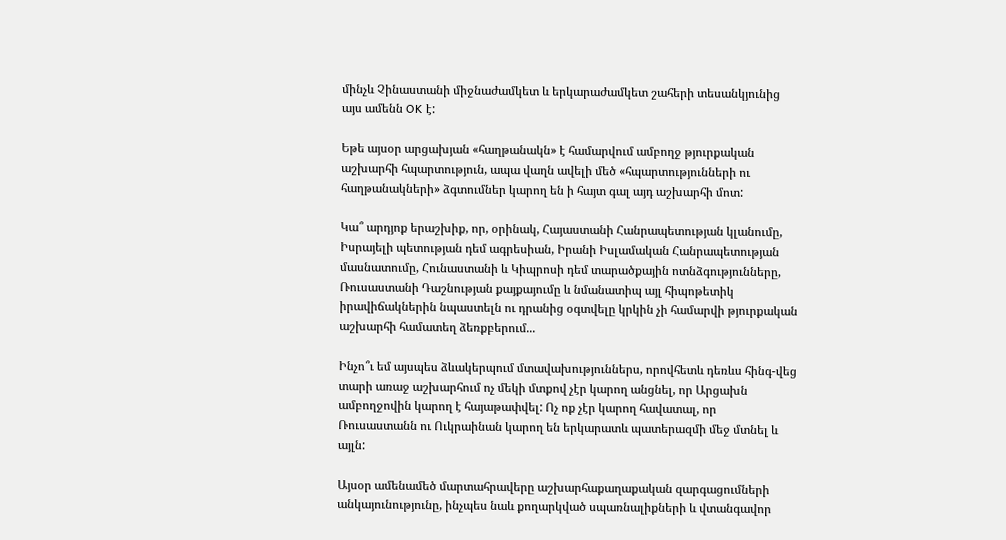մինչև Չինաստանի միջնաժամկետ և երկարաժամկետ շահերի տեսանկյունից այս ամենն OK է:

Եթե այսօր արցախյան «հաղթանակն» է համարվում ամբողջ թյուրքական աշխարհի հպարտություն, ապա վաղն ավելի մեծ «հպարտությունների ու հաղթանակների» ձգտումներ կարող են ի հայտ գալ այդ աշխարհի մոտ:

Կա՞ արդյոք երաշխիք, որ, օրինակ, Հայաստանի Հանրապետության կլանումը, Իսրայելի պետության դեմ ագրեսիան, Իրանի Իսլամական Հանրապետության մասնատումը, Հունաստանի և Կիպրոսի դեմ տարածքային ոտնձգությունները, Ռուսաստանի Դաշնության քայքայումը և նմանատիպ այլ հիպոթետիկ իրավիճակներին նպաստելն ու դրանից օգտվելը կրկին չի համարվի թյուրքական աշխարհի համատեղ ձեռքբերում...

Ինչո՞ւ եմ այսպես ձևակերպում մտավախություններս, որովհետև դեռևս հինգ-վեց տարի առաջ աշխարհում ոչ մեկի մտքով չէր կարող անցնել, որ Արցախն ամբողջովին կարող է հայաթափվել: Ոչ ոք չէր կարող հավատալ, որ Ռուսաստանն ու Ուկրաինան կարող են երկարատև պատերազմի մեջ մտնել և այլն:

Այսօր ամենամեծ մարտահրավերը աշխարհաքաղաքական զարգացումների անկայունությունը, ինչպես նաև քողարկված սպառնալիքների և վտանգավոր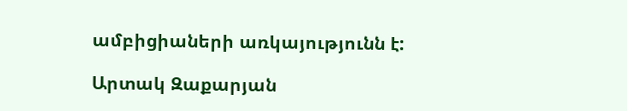ամբիցիաների առկայությունն է:

Արտակ Զաքարյան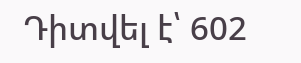Դիտվել է՝ 602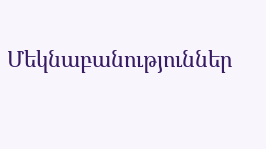Մեկնաբանություններ